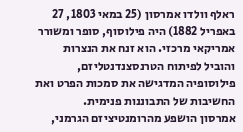ראלף וולדו אמרסון (25 במאי 1803, 27 באפריל 1882) היה פילוסוף, סופר ומשורר אמריקאי מרכזי. הוא זנח את הנצרות והוביל לפיתוח הטרנסצנדנטליזם, פילוסופיה המדגישה את סמכות הפרט ואת החשיבות של התבוננות פנימית.
אמרסון הושפע מהרומנטיציזם הגרמני,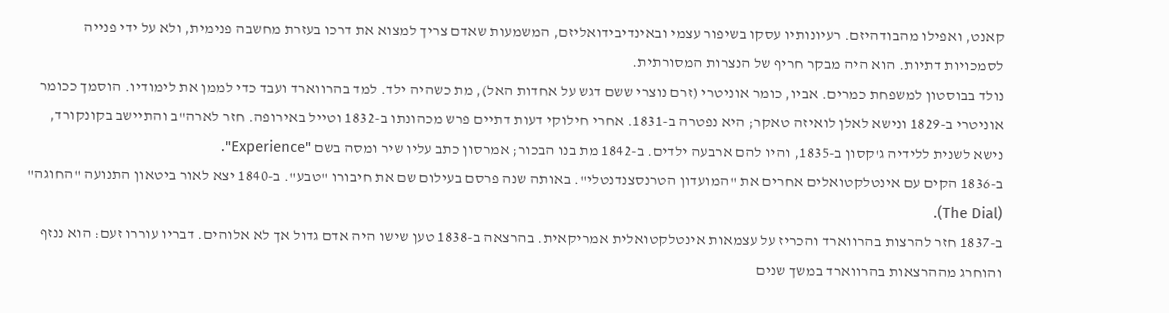קאנט, ואפילו מהבודהיזם. רעיונותיו עסקו בשיפור עצמי ובאינדיבידואליזם, המשמעות שאדם צריך למצוא את דרכו בעזרת מחשבה פנימית, ולא על ידי פנייה לסמכויות דתיות. הוא היה מבקר חריף של הנצרות המסורתית.
נולד בבוסטון למשפחת כמרים. אביו, כומר אוניטרי (זרם נוצרי ששם דגש על אחדות האל), מת כשהיה ילד. למד בהרווארד ועבד כדי לממן את לימודיו. הוסמך ככומר אוניטרי ב-1829 ונישא לאלן לואיזה טאקר; היא נפטרה ב-1831. אחרי חילוקי דעות דתיים פרש מכהונתו ב-1832 וטייל באירופה. חזר לארה"ב והתיישב בקונקורד, נישא לשנית ללידיה ג'קסון ב-1835, והיו להם ארבעה ילדים. ב-1842 מת בנו הבכור; אמרסון כתב עליו שיר ומסה בשם "Experience".
ב-1836 הקים עם אינטלקטואלים אחרים את "המועדון הטרנסצנדנטלי". באותה שנה פרסם בעילום שם את חיבורו "טבע". ב-1840 יצא לאור ביטאון התנועה "החוגה" (The Dial).
ב-1837 חזר להרצות בהרווארד והכריז על עצמאות אינטלקטואלית אמריקאית. בהרצאה ב-1838 טען שישו היה אדם גדול אך לא אלוהים. דבריו עוררו זעם: הוא ננזף והוחרג מההרצאות בהרווארד במשך שנים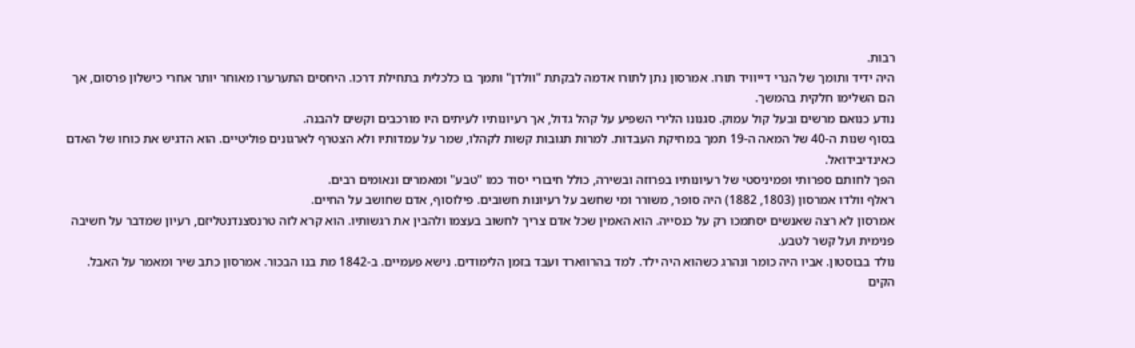רבות.
היה ידיד ותומך של הנרי דייוויד תורו. אמרסון נתן לתורו אדמה לבקתת "וולדן" ותמך בו כלכלית בתחילת דרכו. היחסים התערערו מאוחר יותר אחרי כישלון פרסום, אך הם השלימו חלקית בהמשך.
נודע כנואם מרשים ובעל קול עמוק. סגנונו הלירי השפיע על קהל גדול, אך רעיונותיו לעיתים היו מורכבים וקשים להבנה.
בסוף שנות ה-40 של המאה ה-19 תמך במחיקת העבדות. למרות תגובות קשות לקהלו, שמר על עמדותיו ולא הצטרף לארגונים פוליטיים. הוא הדגיש את כוחו של האדם כאינדיבידואל.
הפך לחותם ספרותי ופמיניסטי של רעיונותיו בפרוזה ובשירה, כולל חיבורי יסוד כמו "טבע" ומאמרים ונאומים רבים.
ראלף וולדו אמרסון (1803, 1882) היה סופר, משורר ומי שחשב על רעיונות חשובים. פילוסוף, אדם שחושב על החיים.
אמרסון לא רצה שאנשים יסתמכו רק על כנסייה. הוא האמין שכל אדם צריך לחשוב בעצמו ולהבין את רגשותיו. הוא קרא לזה טרנסצנדנטליזם, רעיון שמדבר על חשיבה פנימית ועל קשר לטבע.
נולד בבוסטון. אביו היה כומר ונהרג כשהוא היה ילד. למד בהרווארד ועבד בזמן הלימודים. נישא פעמיים. ב-1842 מת בנו הבכור. אמרסון כתב שיר ומאמר על האבל.
הקים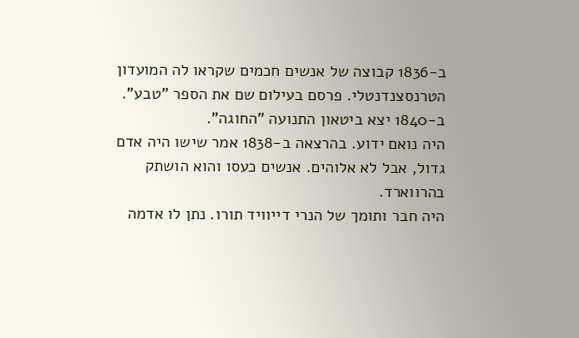ב-1836 קבוצה של אנשים חכמים שקראו לה המועדון הטרנסצנדנטלי. פרסם בעילום שם את הספר "טבע". ב-1840 יצא ביטאון התנועה "החוגה".
היה נואם ידוע. בהרצאה ב-1838 אמר שישו היה אדם גדול, אבל לא אלוהים. אנשים כעסו והוא הושתק בהרווארד.
היה חבר ותומך של הנרי דייוויד תורו. נתן לו אדמה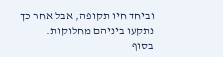וביחד חיו תקופה, אבל אחר כך נתקעו ביניהם מחלוקות.
בסוף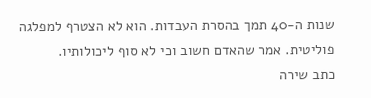שנות ה-40 תמך בהסרת העבדות. הוא לא הצטרף למפלגה פוליטית. אמר שהאדם חשוב וכי לא סוף ליכולותיו.
כתב שירה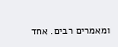ומאמרים רבים. אחד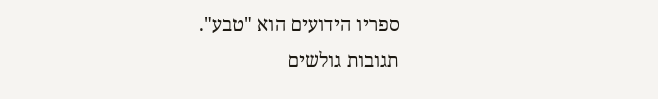ספריו הידועים הוא "טבע".
תגובות גולשים